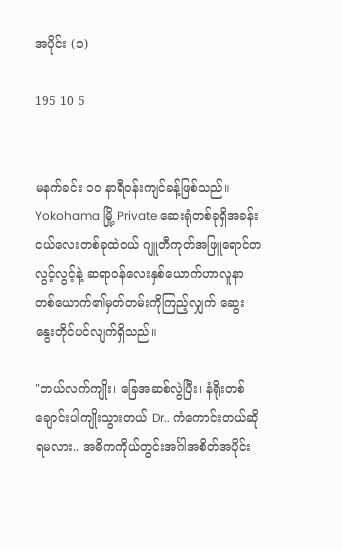အပိုင်း (၁)

195 10 5


မနက်ခင်း ၁၀ နာရီဝန်းကျင်ခန့်ဖြစ်သည်။ Yokohama မြို့ Private ဆေးရုံတစ်ခုရှိအခန်းငယ်လေးတစ်ခုထဲဝယ် ဂျူတီကုတ်အဖြူရောင်တလွင့်လွင့်နဲ့ ဆရာဝန်လေးနှစ်ယောက်ဟာလူနာတစ်ယောက်၏မှတ်တမ်းကိုကြည့်လျှက် ဆွေးနွေးတိုင်ပင်လျက်ရှိသည်။

"ဘယ်လက်ကျိုး၊ ခြေအဆစ်လွဲပြီး၊ နံရိုးတစ်ချောင်းပါကျိုးသွားတယ် Dr.. ကံကောင်းတယ်ဆိုရမလား.. အဓိကကိုယ်‌တွင်းအင်္ဂါအစိတ်အပိုင်း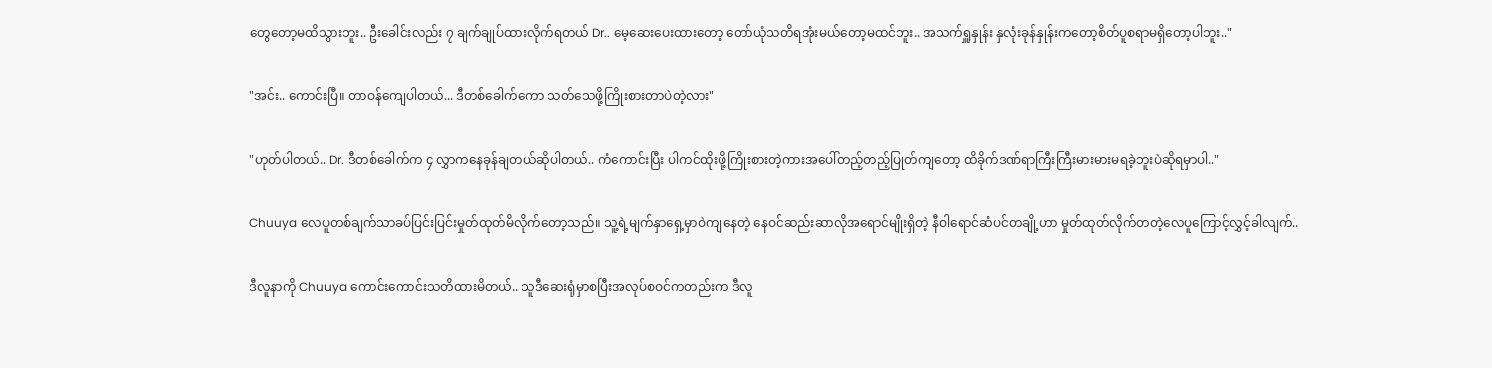တွေတော့မထိသွားဘူး.. ဦးခေါင်းလည်း ၇ ချက်ချုပ်ထားလိုက်ရတယ် Dr.. မေ့ဆေးပေး‌ထားတော့ တော်ယုံသတိရအုံးမယ်တော့မထင်ဘူး.. အသက်ရှူနှုန်း နှလုံးခုန်နှုန်းကတော့စိတ်ပူစရာမရှိတော့ပါဘူး.."

"အင်း.. ကောင်းပြီ။ တာဝန်ကျေပါတယ်... ဒီတစ်ခေါက်ကော သတ်သေဖို့ကြိုးစားတာပဲတဲ့လား"

"ဟုတ်ပါတယ်.. Dr. ဒီတစ်ခေါက်က ၄ လွှာကနေခုန်ချတယ်ဆိုပါတယ်.. ကံကောင်းပြီး ပါကင်ထိုးဖို့ကြိုးစားတဲ့ကားအပေါ်တည့်တည့်ပြုတ်ကျတော့ ထိခိုက်ဒဏ်ရာကြီးကြီးမားမားမရခဲ့ဘူးပဲဆိုရမှာပါ.."

Chuuya လေပူတစ်ချက်သာခပ်ပြင်းပြင်းမှုတ်ထုတ်မိလိုက်တော့သည်။ သူ့ရဲ့မျက်နှာရှေ့မှာဝဲကျနေတဲ့ နေဝင်ဆည်းဆာလိုအရောင်မျိုးရှိတဲ့ နီဝါရောင်ဆံပင်တချို့ဟာ မှုတ်ထုတ်လိုက်တတဲ့လေပူကြောင့်လွှင့်ခါလျက်..

ဒီလူနာကို Chuuya ကောင်းကောင်းသတိထားမိတယ်.. သူဒီဆေးရုံမှာစပြီးအလုပ်စဝင်ကတည်းက ဒီလူ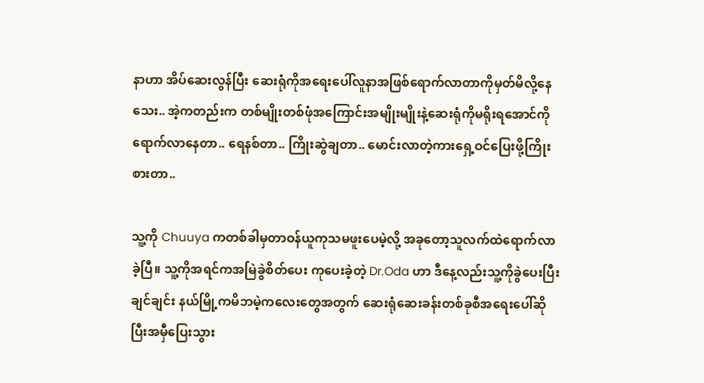နာဟာ အိပ်ဆေးလွန်ပြီး ဆေးရုံကိုအရေးပေါ်လူနာအ‌ဖြစ်ရောက်လာတာကိုမှတ်မိလို့နေသေး.. အဲ့ကတည်းက တစ်မျိုးတစ်ဖုံအကြောင်းအမျိုးမျိုးနဲ့ဆေးရုံကိုမရိုးရအောင်ကိုရောက်လာနေတာ.. ရေနစ်တာ.. ကြိုးဆွဲချတာ.. မောင်းလာတဲ့ကားရှေ့ဝင်ပြေးဖို့ကြိုးစားတာ..

သူ့ကို Chuuya ကတစ်ခါမှတာဝန်ယူကုသမဖူးပေမဲ့လို့ အခုတော့သူလက်ထဲရောက်လာခဲ့ပြီ။ သူ့ကို‌အရင်ကအမြဲခွဲစိတ်ပေး ကုပေးခဲ့တဲ့ Dr.Oda ဟာ ဒီနေ့လည်းသူ့ကိုခွဲပေးပြီးချင်ချင်း နယ်မြို့ကမိဘမဲ့ကလေးတွေအတွက် ဆေးရုံဆေးခန်းတစ်ခုစီအရေးပေါ်ဆိုပြီးအမှီပြေးသွား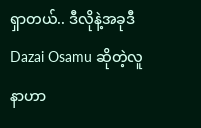ရှာတယ်.. ဒီလိုနဲ့အခုဒီ Dazai Osamu ဆိုတဲ့လူနာဟာ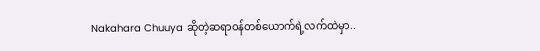Nakahara Chuuya ဆိုတဲ့ဆရာဝန်တစ်ယောက်ရဲ့လက်ထဲမှာ..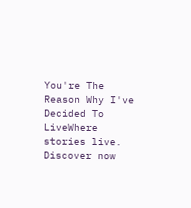You're The Reason Why I've Decided To LiveWhere stories live. Discover now